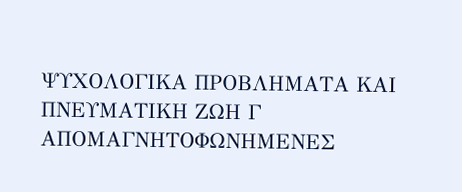ΨΥΧΟΛΟΓΙΚΑ ΠΡΟΒΛΗΜΑΤΑ ΚΑΙ ΠΝΕΥΜΑΤΙΚΗ ΖΩΗ Γ
ΑΠΟΜΑΓΝΗΤΟΦΩΝΗΜΕΝΕΣ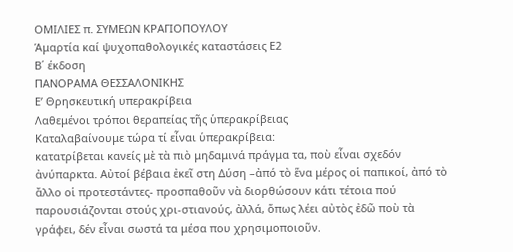ΟΜΙΛΙΕΣ π. ΣΥΜΕΩΝ ΚΡΑΓΙΟΠΟΥΛΟΥ
Ἁμαρτία καί ψυχοπαθολογικές καταστάσεις Ε2
Β΄ έκδοση
ΠΑΝΟΡΑΜΑ ΘΕΣΣΑΛΟΝΙΚΗΣ
Ε’ Θρησκευτική υπερακρίβεια
Λαθεμένοι τρόποι θεραπείας τῆς ὑπερακρίβειας
Καταλαβαίνουμε τώρα τί εἶναι ὑπερακρίβεια:
κατατρίβεται κανείς μὲ τὰ πιὸ μηδαμινά πράγμα τα, ποὺ εἶναι σχεδόν ἀνύπαρκτα. Αὐτοί βέβαια ἐκεῖ στη Δύση –ἀπό τὸ ἕνα μέρος οἱ παπικοί, ἀπό τὸ ἄλλο οἱ προτεστάντες- προσπαθοῦν νὰ διορθώσουν κάτι τέτοια πού παρουσιάζονται στούς χρι-στιανούς, ἀλλά, ὅπως λέει αὐτὸς ἐδῶ ποὺ τὰ γράφει, δέν εἶναι σωστά τα μέσα που χρησιμοποιοῦν.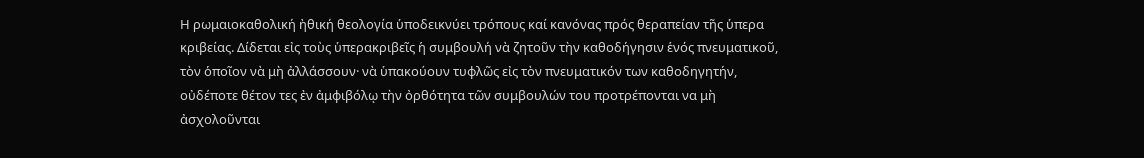Η ρωμαιοκαθολική ἠθική θεολογία ὑποδεικνύει τρόπους καί κανόνας πρός θεραπείαν τῆς ὑπερα κριβείας. Δίδεται εἰς τοὺς ὑπερακριβεῖς ἡ συμβουλή νὰ ζητοῦν τὴν καθοδήγησιν ἑνός πνευματικοῦ, τὸν ὁποῖον νὰ μὴ ἀλλάσσουν· νὰ ὑπακούουν τυφλῶς εἰς τὸν πνευματικόν των καθοδηγητήν, οὐδέποτε θέτον τες ἐν ἀμφιβόλῳ τὴν ὀρθότητα τῶν συμβουλών του προτρέπονται να μὴ ἀσχολοῦνται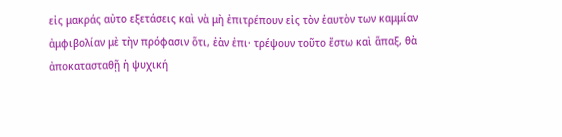εἰς μακράς αὐτο εξετάσεις καὶ νὰ μὴ ἐπιτρέπουν εἰς τὸν ἑαυτὸν των καμμίαν ἀμφιβολίαν μὲ τὴν πρόφασιν ὅτι, ἐὰν ἐπι· τρέψουν τοῦτο ἔστω καὶ ἅπαξ, θὰ ἀποκατασταθῇ ἡ ψυχική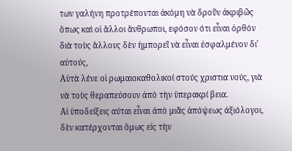των γαλήνη προτρέπονται ἀκόμη νὰ δροῦν ἀκριβῶς ὅπως καὶ οἱ ἄλλοι ἄνθρωποι, εφόσον ότι εἶναι ὀρθόν διὰ τοὺς ἄλλους δὲν ἡμπορεῖ νὰ εἶναι ἐσφαλμένον δι' αὐτούς,
Αὐτὰ λένε οἱ ρωμαιοκαθολικοί στούς χριστια νούς, γιὰ νὰ τοὺς θεραπεύσουν ἀπὸ τὴν ὑπερακρί βεια.
Αἱ ὑποδείξεις αύται εἶναι ἀπὸ μιᾶς ἀπόψεως ἀξιόλογοι, δὲν κατέρχονται ὅμως εἰς τὴν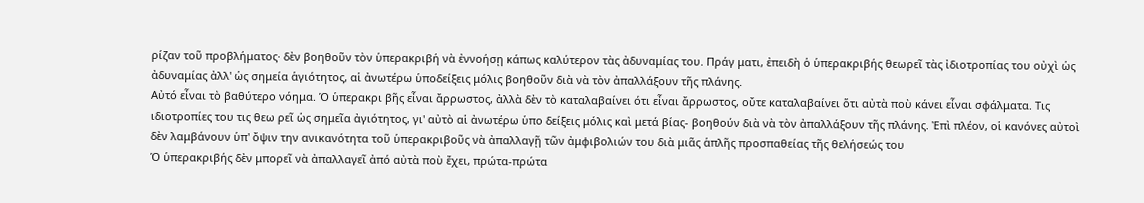ρίζαν τοῦ προβλήματος· δὲν βοηθοῦν τὸν ὑπερακριβή νὰ ἐννοήσῃ κάπως καλύτερον τὰς ἀδυναμίας του. Πράγ ματι, ἐπειδὴ ὁ ὑπερακριβής θεωρεῖ τὰς ἰδιοτροπίας του οὐχὶ ὡς ἀδυναμίας ἀλλ' ὡς σημεία ἁγιότητος, αἱ ἀνωτέρω ὑποδείξεις μόλις βοηθοῦν διὰ νὰ τὸν ἀπαλλάξουν τῆς πλάνης.
Αὐτό εἶναι τὸ βαθύτερο νόημα. Ὁ ὑπερακρι βῆς εἶναι ἄρρωστος, ἀλλὰ δὲν τὸ καταλαβαίνει ότι εἶναι ἄρρωστος, οὔτε καταλαβαίνει ὅτι αὐτὰ ποὺ κάνει εἶναι σφάλματα. Τις ιδιοτροπίες του τις θεω ρεῖ ὡς σημεῖα ἀγιότητος, γι' αὐτὸ αἱ ἀνωτέρω ὑπο δείξεις μόλις καὶ μετά βίας- βοηθούν διὰ νὰ τὸν ἀπαλλάξουν τῆς πλάνης. Ἐπὶ πλέον, οἱ κανόνες αὐτοὶ δὲν λαμβάνουν ὑπ' ὄψιν την ανικανότητα τοῦ ὑπερακριβοῦς νὰ ἀπαλλαγῇ τῶν ἀμφιβολιών του διὰ μιᾶς ἁπλῆς προσπαθείας τῆς θελήσεώς του
Ὁ ὑπερακριβής δὲν μπορεῖ νὰ ἀπαλλαγεῖ ἀπό αὐτὰ ποὺ ἔχει, πρώτα-πρώτα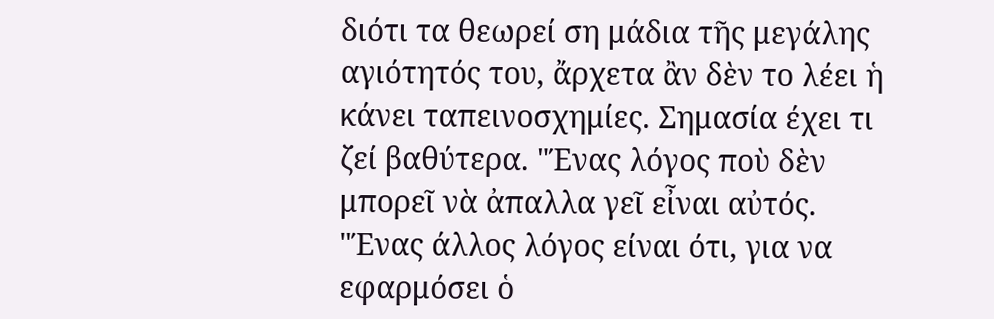διότι τα θεωρεί ση μάδια τῆς μεγάλης αγιότητός του, ἄρχετα ἂν δὲν το λέει ἡ κάνει ταπεινοσχημίες. Σημασία έχει τι ζεί βαθύτερα. "Ένας λόγος ποὺ δὲν μπορεῖ νὰ ἀπαλλα γεῖ εἶναι αὐτός. "Ένας άλλος λόγος είναι ότι, για να εφαρμόσει ὁ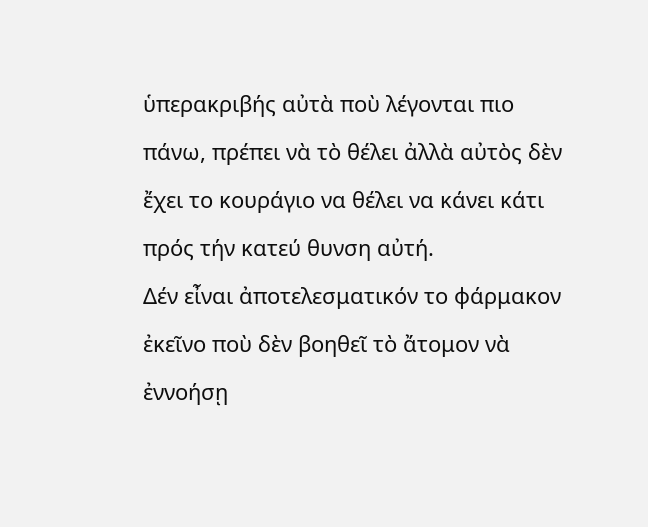ὑπερακριβής αὐτὰ ποὺ λέγονται πιο πάνω, πρέπει νὰ τὸ θέλει ἀλλὰ αὐτὸς δὲν ἔχει το κουράγιο να θέλει να κάνει κάτι πρός τήν κατεύ θυνση αὐτή.
Δέν εἶναι ἀποτελεσματικόν το φάρμακον ἐκεῖνο ποὺ δὲν βοηθεῖ τὸ ἄτομον νὰ ἐννοήσῃ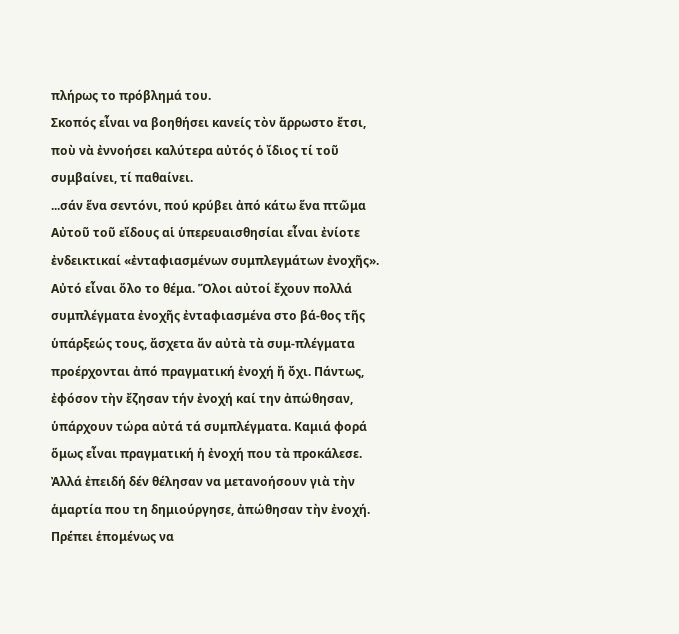πλήρως το πρόβλημά του.
Σκοπός εἶναι να βοηθήσει κανείς τὸν ἄρρωστο ἔτσι, ποὺ νὰ ἐννοήσει καλύτερα αὐτός ὁ ἴδιος τί τοῦ συμβαίνει, τί παθαίνει.
...σάν ἕνα σεντόνι, πού κρύβει ἀπό κάτω ἕνα πτῶμα
Αὐτοῦ τοῦ εἴδους αἱ ὑπερευαισθησίαι εἶναι ἐνίοτε ἐνδεικτικαί «ἐνταφιασμένων συμπλεγμάτων ἐνοχῆς».
Αὐτό εἶναι ὅλο το θέμα. Ὅλοι αὐτοί ἔχουν πολλά συμπλέγματα ἐνοχῆς ἐνταφιασμένα στο βά-θος τῆς ὑπάρξεώς τους, ἄσχετα ἄν αὐτὰ τὰ συμ-πλέγματα προέρχονται ἀπό πραγματική ἐνοχή ἤ ὄχι. Πάντως, ἐφόσον τὴν ἔζησαν τήν ἐνοχή καί την ἀπώθησαν, ὑπάρχουν τώρα αὐτά τά συμπλέγματα. Καμιά φορά ὅμως εἶναι πραγματική ἡ ἐνοχή που τὰ προκάλεσε. Ἀλλά ἐπειδή δέν θέλησαν να μετανοήσουν γιὰ τὴν ἁμαρτία που τη δημιούργησε, ἀπώθησαν τὴν ἐνοχή.
Πρέπει ἑπομένως να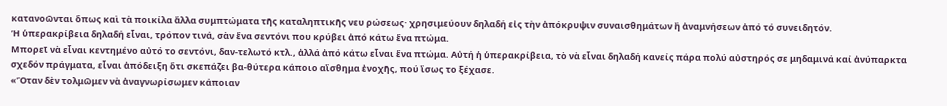κατανοῶνται ὅπως καὶ τὰ ποικίλα ἄλλα συμπτώματα τῆς καταληπτικῆς νευ ρώσεως· χρησιμεύουν δηλαδή εἰς τὴν ἀπόκρυψιν συναισθημάτων ἢ ἀναμνήσεων ἀπό τό συνειδητόν.
Ἡ ὑπερακρίβεια δηλαδή εἶναι, τρόπον τινά, σὰν ἕνα σεντόνι που κρύβει ἀπό κάτω ἕνα πτώμα.
Μπορεῖ νὰ εἶναι κεντημένο αὐτό το σεντόνι, δαν-τελωτό κτλ., ἀλλά ἀπό κάτω εἶναι ἕνα πτώμα. Αὐτή ἡ ὑπερακρίβεια, τὸ νὰ εἶναι δηλαδή κανείς πάρα πολύ αὐστηρός σε μηδαμινά καί ἀνύπαρκτα σχεδόν πράγματα, εἶναι ἀπόδειξη ὅτι σκεπάζει βα-θύτερα κάποιο αἴσθημα ἐνοχῆς, πού ἴσως το ξέχασε.
«Ὅταν δὲν τολμῶμεν νὰ ἀναγνωρίσωμεν κάποιαν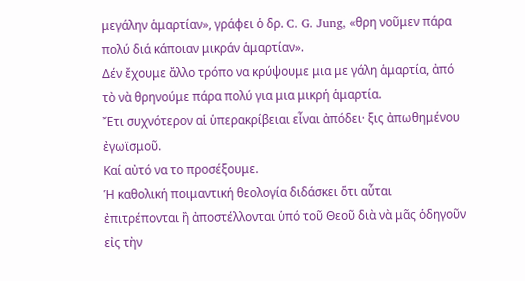μεγάλην ἁμαρτίαν», γράφει ὁ δρ. C. G. Jung, «θρη νοῦμεν πάρα πολύ διά κάποιαν μικράν ἁμαρτίαν».
Δέν ἔχουμε ἄλλο τρόπο να κρύψουμε μια με γάλη ἁμαρτία, ἀπό τὸ νὰ θρηνούμε πάρα πολύ για μια μικρή ἁμαρτία.
Ἔτι συχνότερον αἱ ὑπερακρίβειαι εἶναι ἀπόδει· ξις ἀπωθημένου ἐγωϊσμοῦ.
Καί αὐτό να το προσέξουμε.
Ἡ καθολική ποιμαντική θεολογία διδάσκει ὅτι αὗται ἐπιτρέπονται ἢ ἀποστέλλονται ὑπό τοῦ Θεοῦ διὰ νὰ μᾶς ὁδηγοῦν εἰς τὴν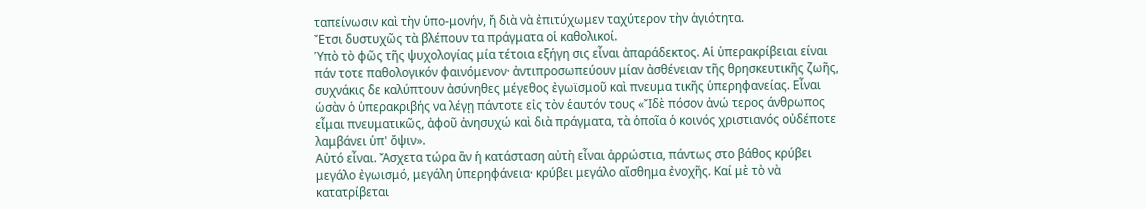ταπείνωσιν καὶ τὴν ὑπο-μονήν, ἤ διὰ νὰ ἐπιτύχωμεν ταχύτερον τὴν ἁγιότητα.
Ἔτσι δυστυχῶς τὰ βλέπουν τα πράγματα οἱ καθολικοί.
Ὑπὸ τὸ φῶς τῆς ψυχολογίας μία τέτοια εξήγη σις εἶναι ἀπαράδεκτος. Αἱ ὑπερακρίβειαι είναι πάν τοτε παθολογικόν φαινόμενον· ἀντιπροσωπεύουν μίαν ἀσθένειαν τῆς θρησκευτικῆς ζωῆς, συχνάκις δε καλύπτουν ἀσύνηθες μέγεθος ἐγωϊσμοῦ καὶ πνευμα τικῆς ὑπερηφανείας. Εἶναι ὡσὰν ὁ ὑπερακριβής να λέγῃ πάντοτε εἰς τὸν ἑαυτόν τους «Ἴδὲ πόσον ἀνώ τερος άνθρωπος εἶμαι πνευματικῶς, ἀφοῦ ἀνησυχώ καὶ διὰ πράγματα, τὰ ὁποῖα ὁ κοινός χριστιανός οὐδέποτε λαμβάνει ὑπ' ὄψιν».
Αὐτό εἶναι. Ἄσχετα τώρα ἂν ἡ κατάσταση αὐτὴ εἶναι ἀρρώστια, πάντως στο βάθος κρύβει μεγάλο ἐγωισμό, μεγάλη ὑπερηφάνεια· κρύβει μεγάλο αἴσθημα ἐνοχῆς. Καί μὲ τὸ νὰ κατατρίβεται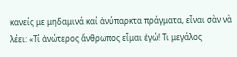κανείς με μηδαμινά καί ἀνύπαρκτα πράγματα, εἶναι σὰν νὰ λέει: «Τί ἀνώτερος ἄνθρωπος εἶμαι ἐγώ! Τι μεγάλος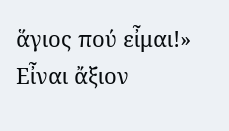ἅγιος πού εἶμαι!»
Εἶναι ἄξιον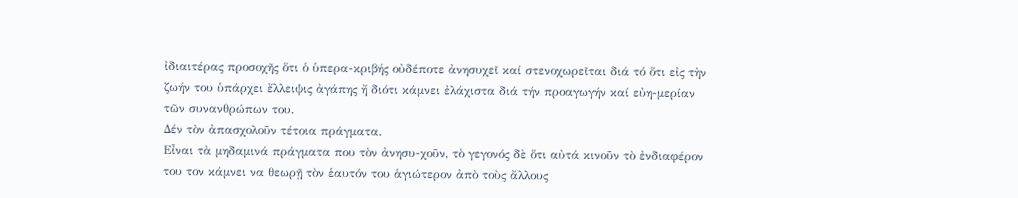ἰδιαιτέρας προσοχῆς ὅτι ὁ ὑπερα-κριβής οὐδέποτε ἀνησυχεῖ καί στενοχωρεῖται διά τό ὅτι εἰς τὴν ζωήν του ὑπάρχει ἔλλειψις ἀγάπης ἤ διότι κάμνει ἐλάχιστα διά τήν προαγωγήν καί εὐη-μερίαν τῶν συνανθρώπων του.
Δέν τὸν ἀπασχολοῦν τέτοια πράγματα.
Εἶναι τὰ μηδαμινά πράγματα που τὸν ἀνησυ-χοῦν, τὸ γεγονός δὲ ὅτι αὐτά κινοῦν τὸ ἐνδιαφέρον του τον κάμνει να θεωρῇ τὸν ἑαυτόν του ἁγιώτερον ἀπὸ τοὺς ἄλλους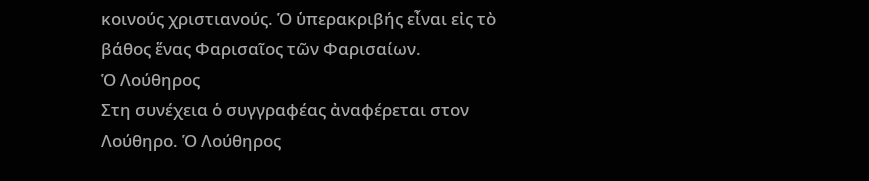κοινούς χριστιανούς. Ὁ ὑπερακριβής εἶναι εἰς τὸ βάθος ἕνας Φαρισαῖος τῶν Φαρισαίων.
Ὁ Λούθηρος
Στη συνέχεια ὁ συγγραφέας ἀναφέρεται στον Λούθηρο. Ὁ Λούθηρος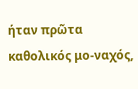ήταν πρῶτα καθολικός μο-ναχός,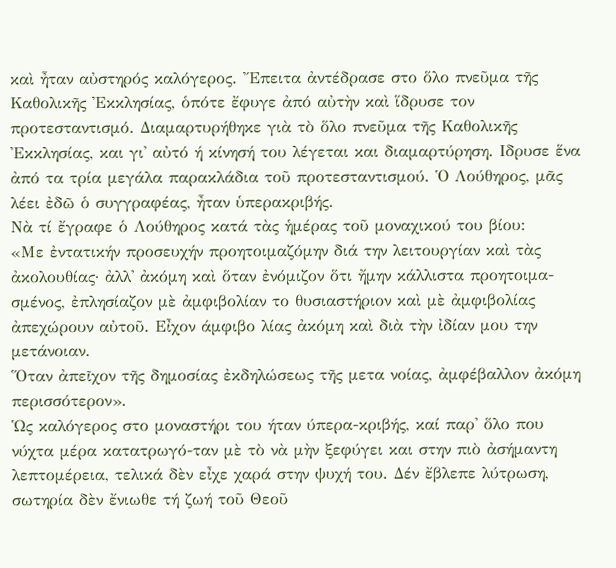καὶ ἦταν αὐστηρός καλόγερος. Ἔπειτα ἀντέδρασε στο ὅλο πνεῦμα τῆς Καθολικῆς Ἐκκλησίας, ὁπότε ἔφυγε ἀπό αὐτὴν καὶ ἵδρυσε τον προτεσταντισμό. Διαμαρτυρήθηκε γιὰ τὸ ὅλο πνεῦμα τῆς Καθολικῆς Ἐκκλησίας, και γι' αὐτό ή κίνησή του λέγεται και διαμαρτύρηση. Ιδρυσε ἕνα ἀπό τα τρία μεγάλα παρακλάδια τοῦ προτεσταντισμού. Ὁ Λούθηρος, μᾶς λέει ἐδῶ ὁ συγγραφέας, ἦταν ὑπερακριβής.
Νὰ τί ἔγραφε ὁ Λούθηρος κατά τὰς ἡμέρας τοῦ μοναχικού του βίου:
«Με ἐντατικήν προσευχήν προητοιμαζόμην διά την λειτουργίαν καὶ τὰς ἀκολουθίας· ἀλλ' ἀκόμη καὶ ὅταν ἐνόμιζον ὅτι ἤμην κάλλιστα προητοιμα-σμένος, ἐπλησίαζον μὲ ἀμφιβολίαν το θυσιαστήριον καὶ μὲ ἀμφιβολίας ἀπεχώρουν αὐτοῦ. Εἶχον άμφιβο λίας ἀκόμη καὶ διὰ τὴν ἰδίαν μου την μετάνοιαν.
Ὅταν ἀπεῖχον τῆς δημοσίας ἐκδηλώσεως τῆς μετα νοίας, ἀμφέβαλλον ἀκόμη περισσότερον».
Ὡς καλόγερος στο μοναστήρι του ήταν ύπερα-κριβής, καί παρ' ὅλο που νύχτα μέρα κατατρωγό-ταν μὲ τὸ νὰ μὴν ξεφύγει και στην πιὸ ἀσήμαντη λεπτομέρεια, τελικά δὲν εἶχε χαρά στην ψυχή του. Δέν ἔβλεπε λύτρωση, σωτηρία δὲν ἔνιωθε τή ζωή τοῦ Θεοῦ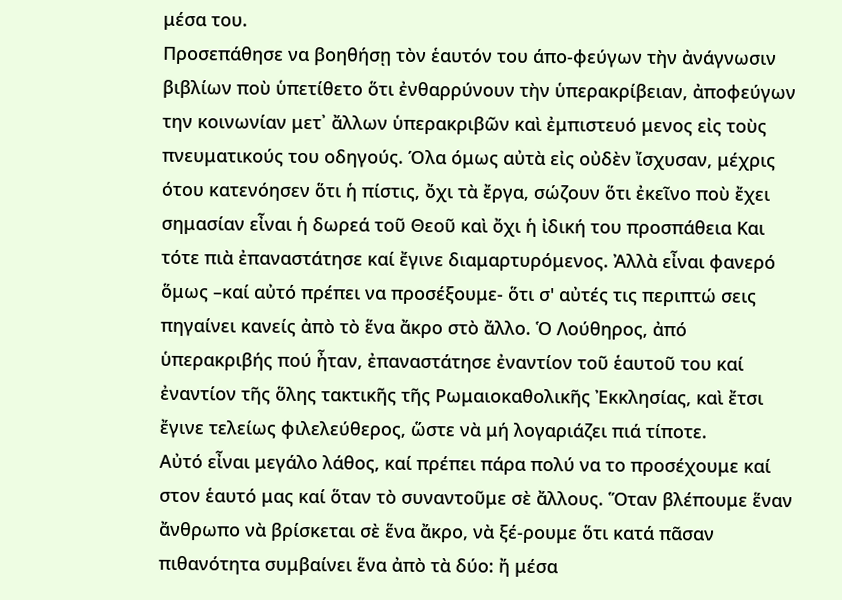μέσα του.
Προσεπάθησε να βοηθήσῃ τὸν ἑαυτόν του άπο-φεύγων τὴν ἀνάγνωσιν βιβλίων ποὺ ὑπετίθετο ὅτι ἐνθαρρύνουν τὴν ὑπερακρίβειαν, ἀποφεύγων την κοινωνίαν μετ᾿ ἄλλων ὑπερακριβῶν καὶ ἐμπιστευό μενος εἰς τοὺς πνευματικούς του οδηγούς. Όλα όμως αὐτὰ εἰς οὐδὲν ἴσχυσαν, μέχρις ότου κατενόησεν ὅτι ἡ πίστις, ὄχι τὰ ἔργα, σώζουν ὅτι ἐκεῖνο ποὺ ἔχει σημασίαν εἶναι ἡ δωρεά τοῦ Θεοῦ καὶ ὄχι ἡ ἰδική του προσπάθεια Και τότε πιὰ ἐπαναστάτησε καί ἔγινε διαμαρτυρόμενος. Ἀλλὰ εἶναι φανερό ὅμως –καί αὐτό πρέπει να προσέξουμε- ὅτι σ' αὐτές τις περιπτώ σεις πηγαίνει κανείς ἀπὸ τὸ ἕνα ἄκρο στὸ ἄλλο. Ὁ Λούθηρος, ἀπό ὑπερακριβής πού ἦταν, ἐπαναστάτησε ἐναντίον τοῦ ἑαυτοῦ του καί ἐναντίον τῆς ὅλης τακτικῆς τῆς Ρωμαιοκαθολικῆς Ἐκκλησίας, καὶ ἔτσι ἔγινε τελείως φιλελεύθερος, ὥστε νὰ μή λογαριάζει πιά τίποτε.
Αὐτό εἶναι μεγάλο λάθος, καί πρέπει πάρα πολύ να το προσέχουμε καί στον ἑαυτό μας καί ὅταν τὸ συναντοῦμε σὲ ἄλλους. Ὅταν βλέπουμε ἕναν ἄνθρωπο νὰ βρίσκεται σὲ ἕνα ἄκρο, νὰ ξέ-ρουμε ὅτι κατά πᾶσαν πιθανότητα συμβαίνει ἕνα ἀπὸ τὰ δύο: ἤ μέσα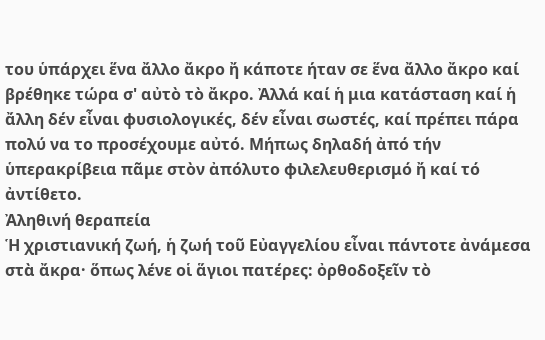του ὑπάρχει ἕνα ἄλλο ἄκρο ἤ κάποτε ήταν σε ἕνα ἄλλο ἄκρο καί βρέθηκε τώρα σ' αὐτὸ τὸ ἄκρο. Ἀλλά καί ἡ μια κατάσταση καί ἡ ἄλλη δέν εἶναι φυσιολογικές, δέν εἶναι σωστές, καί πρέπει πάρα πολύ να το προσέχουμε αὐτό. Μήπως δηλαδή ἀπό τήν ὑπερακρίβεια πᾶμε στὸν ἀπόλυτο φιλελευθερισμό ἤ καί τό ἀντίθετο.
Ἀληθινή θεραπεία
Ἡ χριστιανική ζωή, ἡ ζωή τοῦ Εὐαγγελίου εἶναι πάντοτε ἀνάμεσα στὰ ἄκρα· ὅπως λένε οἱ ἅγιοι πατέρες: ὀρθοδοξεῖν τὸ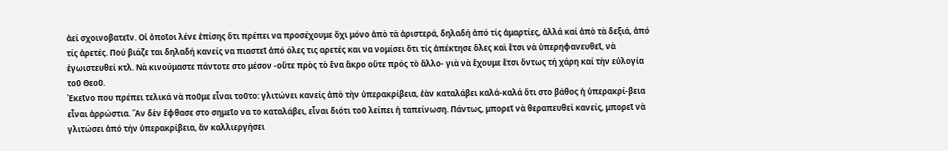ἀεί σχοινοβατεῖν. Οἱ ὁποῖοι λένε ἐπίσης ὅτι πρέπει να προσέχουμε ὄχι μόνο ἀπὸ τὰ ἀριστερά, δηλαδή ἀπό τίς ἁμαρτίες, ἀλλά καί ἀπὸ τὰ δεξιά, ἀπό τίς ἀρετές. Πού βιάζε ται δηλαδή κανείς να πιαστεῖ ἀπό όλες τις αρετές και να νομίσει ὅτι τίς ἀπέκτησε ὅλες καὶ ἔτσι νὰ ὑπερηφανευθεῖ, νὰ ἐγωιστευθεί κτλ. Νὰ κινούμαστε πάντοτε στο μέσον -οὔτε πρὸς τὸ ἕνα ἄκρο οὔτε πρός τὸ ἄλλο- γιὰ νὰ ἔχουμε ἔτσι ὄντως τή χάρη καί τὴν εὐλογία τοῦ Θεοῦ.
Ἐκεῖνο που πρέπει τελικά νὰ ποῦμε εἶναι τοῦτο: γλιτώνει κανείς ἀπὸ τὴν ὑπερακρίβεια, ἐὰν καταλάβει καλά-καλά ὅτι στο βάθος ἡ ὑπερακρί-βεια εἶναι ἀρρώστια. Ἂν δὲν ἔφθασε στο σημεῖο να το καταλάβει, εἶναι διότι τοῦ λείπει ἡ ταπείνωση. Πάντως, μπορεῖ νὰ θεραπευθεί κανείς, μπορεῖ νὰ γλιτώσει ἀπό τήν ὑπερακρίβεια, ἄν καλλιεργήσει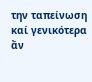την ταπείνωση καί γενικότερα ἄν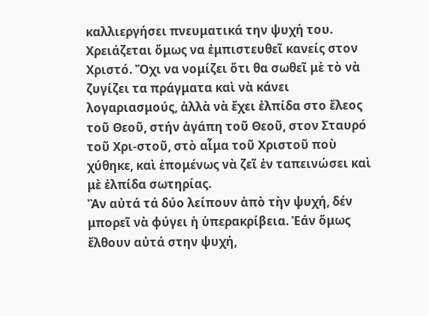καλλιεργήσει πνευματικά την ψυχή του. Χρειάζεται ὅμως να ἐμπιστευθεῖ κανείς στον Χριστό. Ὄχι να νομίζει ὅτι θα σωθεῖ μὲ τὸ νὰ ζυγίζει τα πράγματα καὶ νὰ κάνει λογαριασμούς, ἀλλὰ νὰ ἔχει ἐλπίδα στο ἔλεος τοῦ Θεοῦ, στήν ἀγάπη τοῦ Θεοῦ, στον Σταυρό τοῦ Χρι-στοῦ, στὸ αἷμα τοῦ Χριστοῦ ποὺ χύθηκε, καὶ ἑπομένως νὰ ζεῖ ἐν ταπεινώσει καὶ μὲ ἐλπίδα σωτηρίας.
Ἂν αὐτά τά δύο λείπουν ἀπὸ τὴν ψυχή, δέν μπορεῖ νὰ φύγει ἡ ὑπερακρίβεια. Ἐάν ὅμως ἔλθουν αὐτά στην ψυχή,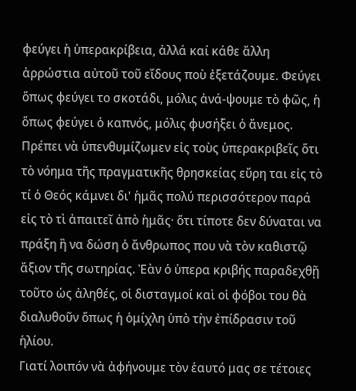φεύγει ἡ ὑπερακρίβεια, ἀλλά καί κάθε ἄλλη ἀρρώστια αὐτοῦ τοῦ εἴδους ποὺ ἐξετάζουμε. Φεύγει ὅπως φεύγει το σκοτάδι, μόλις ἀνά-ψουμε τὸ φῶς, ἡ ὅπως φεύγει ὁ καπνός, μόλις φυσήξει ὁ ἄνεμος.
Πρέπει νὰ ὑπενθυμίζωμεν εἰς τοὺς ὑπερακριβεῖς ὅτι τὸ νόημα τῆς πραγματικῆς θρησκείας εὔρη ται εἰς τὸ τί ὁ Θεός κάμνει δι' ἡμᾶς πολύ περισσότερον παρά εἰς τὸ τὶ ἀπαιτεῖ ἀπὸ ἡμᾶς· ὅτι τίποτε δεν δύναται να πράξη ἢ να δώση ὁ ἄνθρωπος που νὰ τὸν καθιστῷ ἄξιον τῆς σωτηρίας. Ἐὰν ὁ ὑπερα κριβής παραδεχθῇ τοῦτο ὡς ἀληθές, οἱ δισταγμοί καὶ οἱ φόβοι του θὰ διαλυθοῦν ὅπως ἡ ὁμίχλη ὑπὸ τὴν ἐπίδρασιν τοῦ ἡλίου.
Γιατί λοιπόν νὰ ἀφήνουμε τὸν ἑαυτό μας σε τέτοιες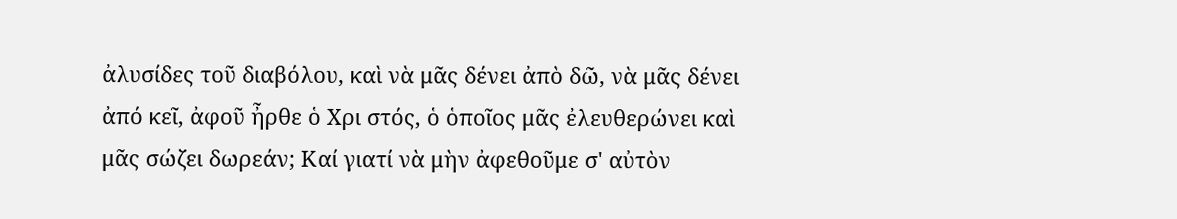ἀλυσίδες τοῦ διαβόλου, καὶ νὰ μᾶς δένει ἀπὸ δῶ, νὰ μᾶς δένει ἀπό κεῖ, ἀφοῦ ἦρθε ὁ Χρι στός, ὁ ὁποῖος μᾶς ἐλευθερώνει καὶ μᾶς σώζει δωρεάν; Καί γιατί νὰ μὴν ἀφεθοῦμε σ' αὐτὸν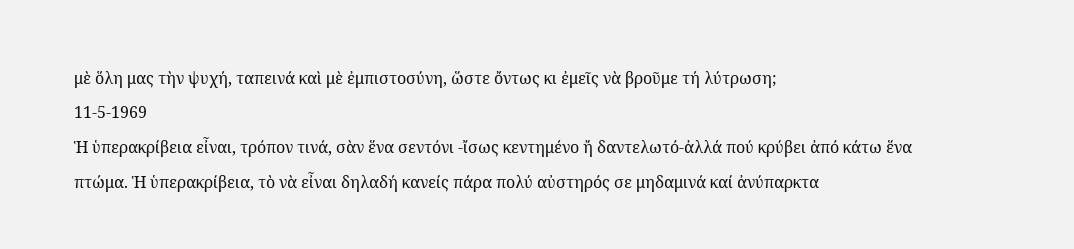μὲ ὅλη μας τὴν ψυχή, ταπεινά καὶ μὲ ἐμπιστοσύνη, ὥστε ὄντως κι ἐμεῖς νὰ βροῦμε τή λύτρωση;
11-5-1969
Ἡ ὑπερακρίβεια εἶναι, τρόπον τινά, σὰν ἕνα σεντόνι -ἴσως κεντημένο ἤ δαντελωτό-ἀλλά πού κρύβει ἀπό κάτω ἕνα πτώμα. Ἡ ὑπερακρίβεια, τὸ νὰ εἶναι δηλαδή κανείς πάρα πολύ αὐστηρός σε μηδαμινά καί ἀνύπαρκτα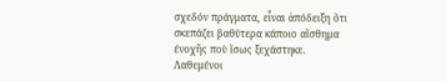σχεδόν πράγματα, εἶναι ἀπόδειξη ὅτι σκεπάζει βαθύτερα κάποιο αἴσθημα ένοχῆς ποὺ ἴσως ξεχάστηκε.
Λαθεμένοι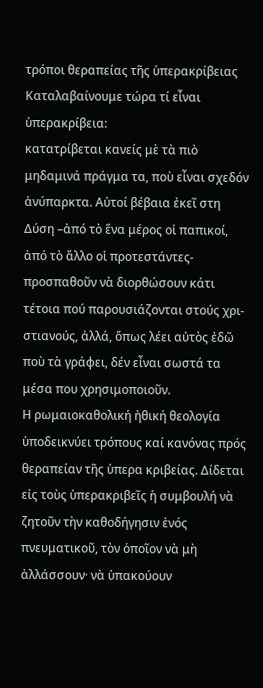τρόποι θεραπείας τῆς ὑπερακρίβειας
Καταλαβαίνουμε τώρα τί εἶναι ὑπερακρίβεια:
κατατρίβεται κανείς μὲ τὰ πιὸ μηδαμινά πράγμα τα, ποὺ εἶναι σχεδόν ἀνύπαρκτα. Αὐτοί βέβαια ἐκεῖ στη Δύση –ἀπό τὸ ἕνα μέρος οἱ παπικοί, ἀπό τὸ ἄλλο οἱ προτεστάντες- προσπαθοῦν νὰ διορθώσουν κάτι τέτοια πού παρουσιάζονται στούς χρι-στιανούς, ἀλλά, ὅπως λέει αὐτὸς ἐδῶ ποὺ τὰ γράφει, δέν εἶναι σωστά τα μέσα που χρησιμοποιοῦν.
Η ρωμαιοκαθολική ἠθική θεολογία ὑποδεικνύει τρόπους καί κανόνας πρός θεραπείαν τῆς ὑπερα κριβείας. Δίδεται εἰς τοὺς ὑπερακριβεῖς ἡ συμβουλή νὰ ζητοῦν τὴν καθοδήγησιν ἑνός πνευματικοῦ, τὸν ὁποῖον νὰ μὴ ἀλλάσσουν· νὰ ὑπακούουν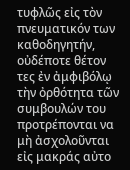τυφλῶς εἰς τὸν πνευματικόν των καθοδηγητήν, οὐδέποτε θέτον τες ἐν ἀμφιβόλῳ τὴν ὀρθότητα τῶν συμβουλών του προτρέπονται να μὴ ἀσχολοῦνται εἰς μακράς αὐτο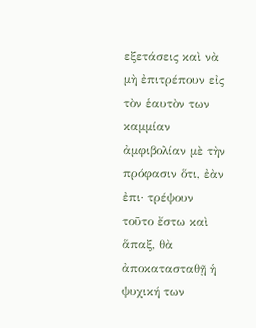εξετάσεις καὶ νὰ μὴ ἐπιτρέπουν εἰς τὸν ἑαυτὸν των καμμίαν ἀμφιβολίαν μὲ τὴν πρόφασιν ὅτι, ἐὰν ἐπι· τρέψουν τοῦτο ἔστω καὶ ἅπαξ, θὰ ἀποκατασταθῇ ἡ ψυχική των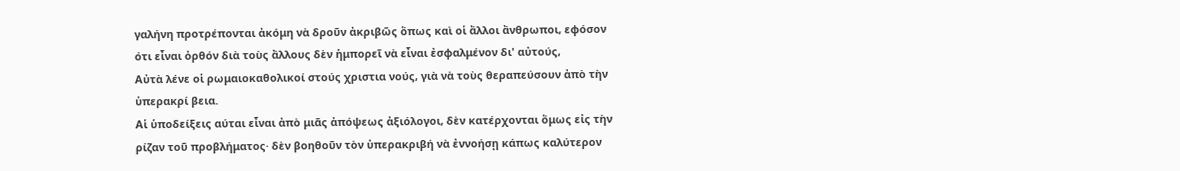γαλήνη προτρέπονται ἀκόμη νὰ δροῦν ἀκριβῶς ὅπως καὶ οἱ ἄλλοι ἄνθρωποι, εφόσον ότι εἶναι ὀρθόν διὰ τοὺς ἄλλους δὲν ἡμπορεῖ νὰ εἶναι ἐσφαλμένον δι' αὐτούς,
Αὐτὰ λένε οἱ ρωμαιοκαθολικοί στούς χριστια νούς, γιὰ νὰ τοὺς θεραπεύσουν ἀπὸ τὴν ὑπερακρί βεια.
Αἱ ὑποδείξεις αύται εἶναι ἀπὸ μιᾶς ἀπόψεως ἀξιόλογοι, δὲν κατέρχονται ὅμως εἰς τὴν ρίζαν τοῦ προβλήματος· δὲν βοηθοῦν τὸν ὑπερακριβή νὰ ἐννοήσῃ κάπως καλύτερον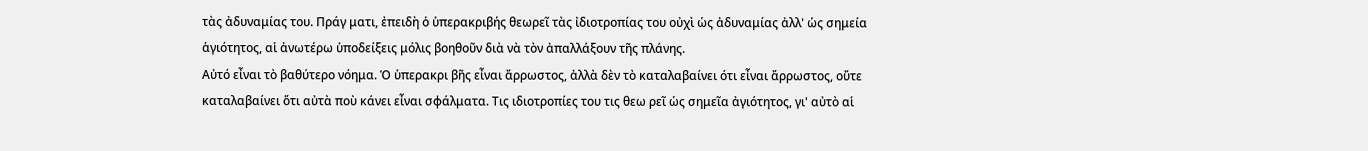τὰς ἀδυναμίας του. Πράγ ματι, ἐπειδὴ ὁ ὑπερακριβής θεωρεῖ τὰς ἰδιοτροπίας του οὐχὶ ὡς ἀδυναμίας ἀλλ' ὡς σημεία ἁγιότητος, αἱ ἀνωτέρω ὑποδείξεις μόλις βοηθοῦν διὰ νὰ τὸν ἀπαλλάξουν τῆς πλάνης.
Αὐτό εἶναι τὸ βαθύτερο νόημα. Ὁ ὑπερακρι βῆς εἶναι ἄρρωστος, ἀλλὰ δὲν τὸ καταλαβαίνει ότι εἶναι ἄρρωστος, οὔτε καταλαβαίνει ὅτι αὐτὰ ποὺ κάνει εἶναι σφάλματα. Τις ιδιοτροπίες του τις θεω ρεῖ ὡς σημεῖα ἀγιότητος, γι' αὐτὸ αἱ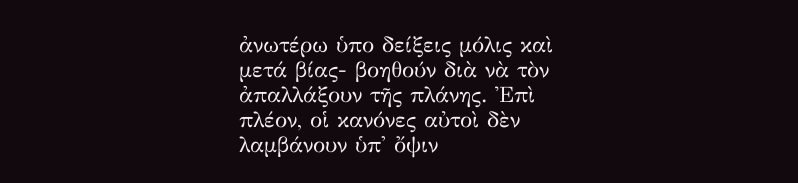ἀνωτέρω ὑπο δείξεις μόλις καὶ μετά βίας- βοηθούν διὰ νὰ τὸν ἀπαλλάξουν τῆς πλάνης. Ἐπὶ πλέον, οἱ κανόνες αὐτοὶ δὲν λαμβάνουν ὑπ' ὄψιν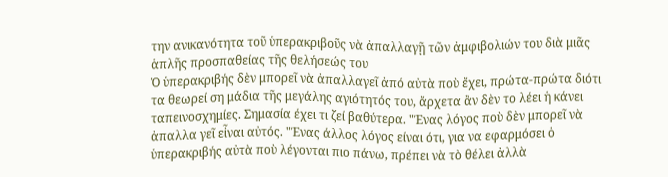την ανικανότητα τοῦ ὑπερακριβοῦς νὰ ἀπαλλαγῇ τῶν ἀμφιβολιών του διὰ μιᾶς ἁπλῆς προσπαθείας τῆς θελήσεώς του
Ὁ ὑπερακριβής δὲν μπορεῖ νὰ ἀπαλλαγεῖ ἀπό αὐτὰ ποὺ ἔχει, πρώτα-πρώτα διότι τα θεωρεί ση μάδια τῆς μεγάλης αγιότητός του, ἄρχετα ἂν δὲν το λέει ἡ κάνει ταπεινοσχημίες. Σημασία έχει τι ζεί βαθύτερα. "Ένας λόγος ποὺ δὲν μπορεῖ νὰ ἀπαλλα γεῖ εἶναι αὐτός. "Ένας άλλος λόγος είναι ότι, για να εφαρμόσει ὁ ὑπερακριβής αὐτὰ ποὺ λέγονται πιο πάνω, πρέπει νὰ τὸ θέλει ἀλλὰ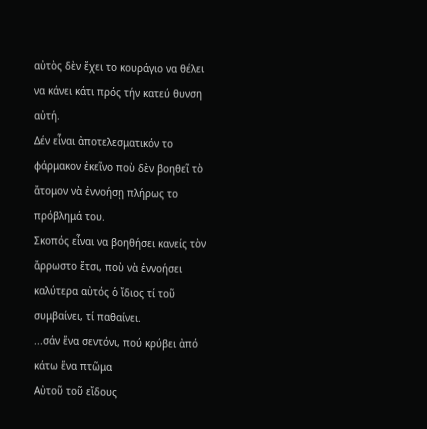αὐτὸς δὲν ἔχει το κουράγιο να θέλει να κάνει κάτι πρός τήν κατεύ θυνση αὐτή.
Δέν εἶναι ἀποτελεσματικόν το φάρμακον ἐκεῖνο ποὺ δὲν βοηθεῖ τὸ ἄτομον νὰ ἐννοήσῃ πλήρως το πρόβλημά του.
Σκοπός εἶναι να βοηθήσει κανείς τὸν ἄρρωστο ἔτσι, ποὺ νὰ ἐννοήσει καλύτερα αὐτός ὁ ἴδιος τί τοῦ συμβαίνει, τί παθαίνει.
...σάν ἕνα σεντόνι, πού κρύβει ἀπό κάτω ἕνα πτῶμα
Αὐτοῦ τοῦ εἴδους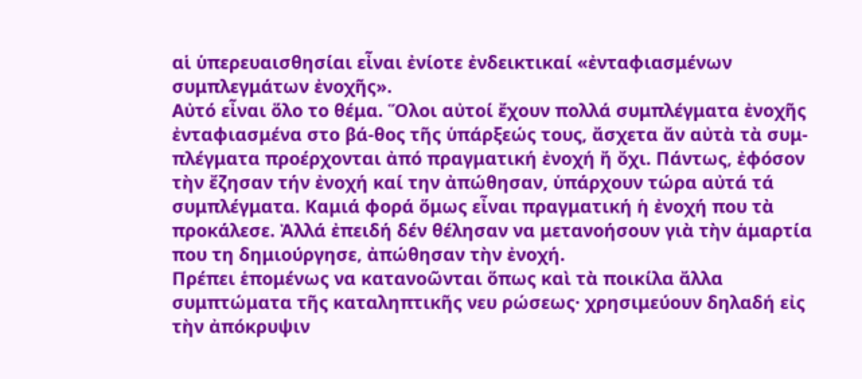αἱ ὑπερευαισθησίαι εἶναι ἐνίοτε ἐνδεικτικαί «ἐνταφιασμένων συμπλεγμάτων ἐνοχῆς».
Αὐτό εἶναι ὅλο το θέμα. Ὅλοι αὐτοί ἔχουν πολλά συμπλέγματα ἐνοχῆς ἐνταφιασμένα στο βά-θος τῆς ὑπάρξεώς τους, ἄσχετα ἄν αὐτὰ τὰ συμ-πλέγματα προέρχονται ἀπό πραγματική ἐνοχή ἤ ὄχι. Πάντως, ἐφόσον τὴν ἔζησαν τήν ἐνοχή καί την ἀπώθησαν, ὑπάρχουν τώρα αὐτά τά συμπλέγματα. Καμιά φορά ὅμως εἶναι πραγματική ἡ ἐνοχή που τὰ προκάλεσε. Ἀλλά ἐπειδή δέν θέλησαν να μετανοήσουν γιὰ τὴν ἁμαρτία που τη δημιούργησε, ἀπώθησαν τὴν ἐνοχή.
Πρέπει ἑπομένως να κατανοῶνται ὅπως καὶ τὰ ποικίλα ἄλλα συμπτώματα τῆς καταληπτικῆς νευ ρώσεως· χρησιμεύουν δηλαδή εἰς τὴν ἀπόκρυψιν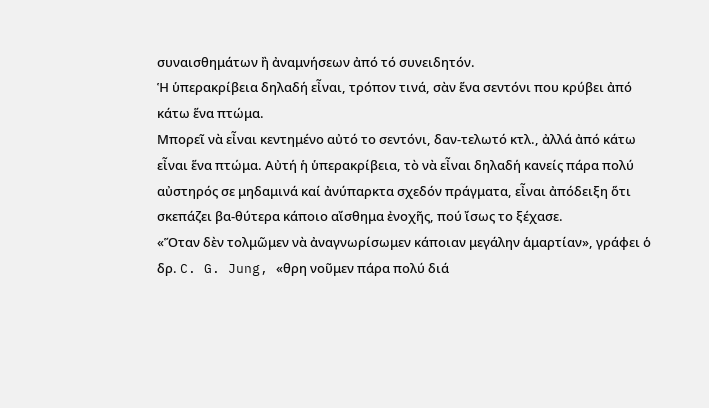συναισθημάτων ἢ ἀναμνήσεων ἀπό τό συνειδητόν.
Ἡ ὑπερακρίβεια δηλαδή εἶναι, τρόπον τινά, σὰν ἕνα σεντόνι που κρύβει ἀπό κάτω ἕνα πτώμα.
Μπορεῖ νὰ εἶναι κεντημένο αὐτό το σεντόνι, δαν-τελωτό κτλ., ἀλλά ἀπό κάτω εἶναι ἕνα πτώμα. Αὐτή ἡ ὑπερακρίβεια, τὸ νὰ εἶναι δηλαδή κανείς πάρα πολύ αὐστηρός σε μηδαμινά καί ἀνύπαρκτα σχεδόν πράγματα, εἶναι ἀπόδειξη ὅτι σκεπάζει βα-θύτερα κάποιο αἴσθημα ἐνοχῆς, πού ἴσως το ξέχασε.
«Ὅταν δὲν τολμῶμεν νὰ ἀναγνωρίσωμεν κάποιαν μεγάλην ἁμαρτίαν», γράφει ὁ δρ. C. G. Jung, «θρη νοῦμεν πάρα πολύ διά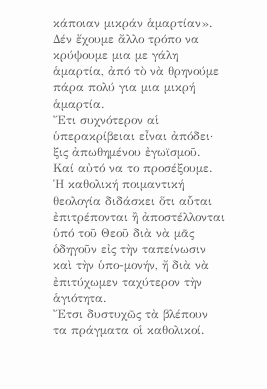κάποιαν μικράν ἁμαρτίαν».
Δέν ἔχουμε ἄλλο τρόπο να κρύψουμε μια με γάλη ἁμαρτία, ἀπό τὸ νὰ θρηνούμε πάρα πολύ για μια μικρή ἁμαρτία.
Ἔτι συχνότερον αἱ ὑπερακρίβειαι εἶναι ἀπόδει· ξις ἀπωθημένου ἐγωϊσμοῦ.
Καί αὐτό να το προσέξουμε.
Ἡ καθολική ποιμαντική θεολογία διδάσκει ὅτι αὗται ἐπιτρέπονται ἢ ἀποστέλλονται ὑπό τοῦ Θεοῦ διὰ νὰ μᾶς ὁδηγοῦν εἰς τὴν ταπείνωσιν καὶ τὴν ὑπο-μονήν, ἤ διὰ νὰ ἐπιτύχωμεν ταχύτερον τὴν ἁγιότητα.
Ἔτσι δυστυχῶς τὰ βλέπουν τα πράγματα οἱ καθολικοί.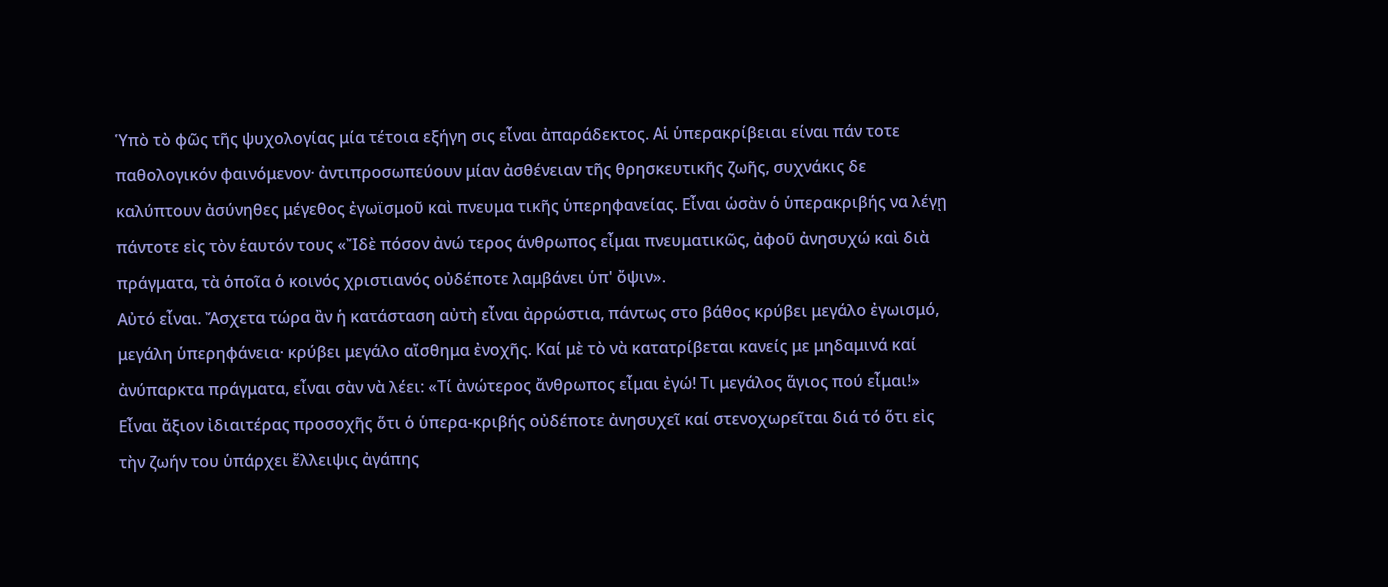Ὑπὸ τὸ φῶς τῆς ψυχολογίας μία τέτοια εξήγη σις εἶναι ἀπαράδεκτος. Αἱ ὑπερακρίβειαι είναι πάν τοτε παθολογικόν φαινόμενον· ἀντιπροσωπεύουν μίαν ἀσθένειαν τῆς θρησκευτικῆς ζωῆς, συχνάκις δε καλύπτουν ἀσύνηθες μέγεθος ἐγωϊσμοῦ καὶ πνευμα τικῆς ὑπερηφανείας. Εἶναι ὡσὰν ὁ ὑπερακριβής να λέγῃ πάντοτε εἰς τὸν ἑαυτόν τους «Ἴδὲ πόσον ἀνώ τερος άνθρωπος εἶμαι πνευματικῶς, ἀφοῦ ἀνησυχώ καὶ διὰ πράγματα, τὰ ὁποῖα ὁ κοινός χριστιανός οὐδέποτε λαμβάνει ὑπ' ὄψιν».
Αὐτό εἶναι. Ἄσχετα τώρα ἂν ἡ κατάσταση αὐτὴ εἶναι ἀρρώστια, πάντως στο βάθος κρύβει μεγάλο ἐγωισμό, μεγάλη ὑπερηφάνεια· κρύβει μεγάλο αἴσθημα ἐνοχῆς. Καί μὲ τὸ νὰ κατατρίβεται κανείς με μηδαμινά καί ἀνύπαρκτα πράγματα, εἶναι σὰν νὰ λέει: «Τί ἀνώτερος ἄνθρωπος εἶμαι ἐγώ! Τι μεγάλος ἅγιος πού εἶμαι!»
Εἶναι ἄξιον ἰδιαιτέρας προσοχῆς ὅτι ὁ ὑπερα-κριβής οὐδέποτε ἀνησυχεῖ καί στενοχωρεῖται διά τό ὅτι εἰς τὴν ζωήν του ὑπάρχει ἔλλειψις ἀγάπης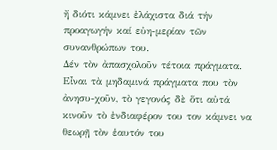ἤ διότι κάμνει ἐλάχιστα διά τήν προαγωγήν καί εὐη-μερίαν τῶν συνανθρώπων του.
Δέν τὸν ἀπασχολοῦν τέτοια πράγματα.
Εἶναι τὰ μηδαμινά πράγματα που τὸν ἀνησυ-χοῦν, τὸ γεγονός δὲ ὅτι αὐτά κινοῦν τὸ ἐνδιαφέρον του τον κάμνει να θεωρῇ τὸν ἑαυτόν του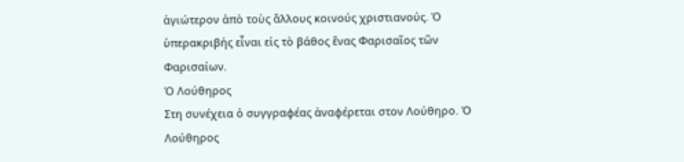ἁγιώτερον ἀπὸ τοὺς ἄλλους κοινούς χριστιανούς. Ὁ ὑπερακριβής εἶναι εἰς τὸ βάθος ἕνας Φαρισαῖος τῶν Φαρισαίων.
Ὁ Λούθηρος
Στη συνέχεια ὁ συγγραφέας ἀναφέρεται στον Λούθηρο. Ὁ Λούθηρος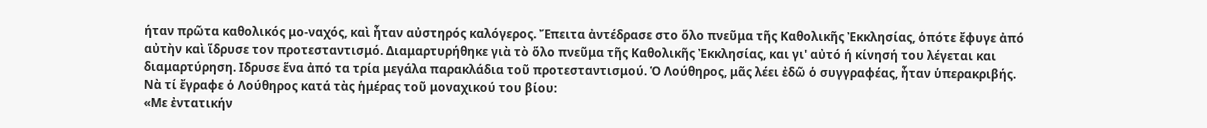ήταν πρῶτα καθολικός μο-ναχός, καὶ ἦταν αὐστηρός καλόγερος. Ἔπειτα ἀντέδρασε στο ὅλο πνεῦμα τῆς Καθολικῆς Ἐκκλησίας, ὁπότε ἔφυγε ἀπό αὐτὴν καὶ ἵδρυσε τον προτεσταντισμό. Διαμαρτυρήθηκε γιὰ τὸ ὅλο πνεῦμα τῆς Καθολικῆς Ἐκκλησίας, και γι' αὐτό ή κίνησή του λέγεται και διαμαρτύρηση. Ιδρυσε ἕνα ἀπό τα τρία μεγάλα παρακλάδια τοῦ προτεσταντισμού. Ὁ Λούθηρος, μᾶς λέει ἐδῶ ὁ συγγραφέας, ἦταν ὑπερακριβής.
Νὰ τί ἔγραφε ὁ Λούθηρος κατά τὰς ἡμέρας τοῦ μοναχικού του βίου:
«Με ἐντατικήν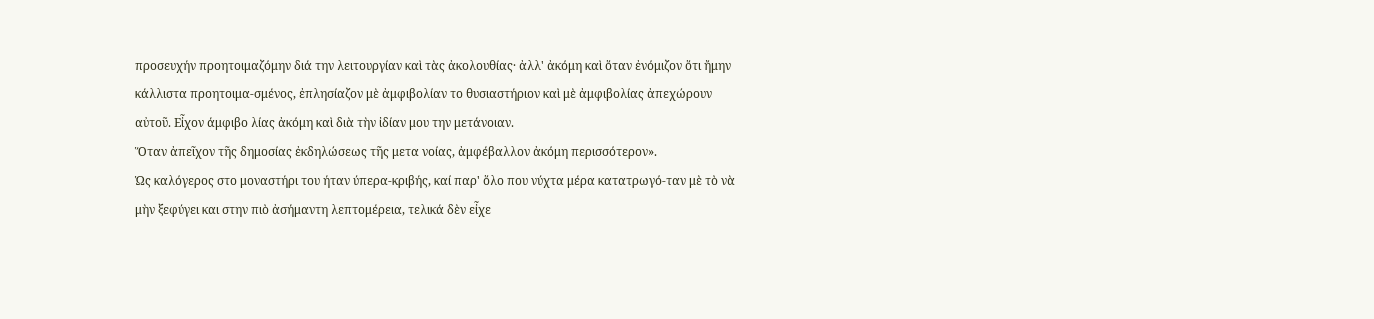προσευχήν προητοιμαζόμην διά την λειτουργίαν καὶ τὰς ἀκολουθίας· ἀλλ' ἀκόμη καὶ ὅταν ἐνόμιζον ὅτι ἤμην κάλλιστα προητοιμα-σμένος, ἐπλησίαζον μὲ ἀμφιβολίαν το θυσιαστήριον καὶ μὲ ἀμφιβολίας ἀπεχώρουν αὐτοῦ. Εἶχον άμφιβο λίας ἀκόμη καὶ διὰ τὴν ἰδίαν μου την μετάνοιαν.
Ὅταν ἀπεῖχον τῆς δημοσίας ἐκδηλώσεως τῆς μετα νοίας, ἀμφέβαλλον ἀκόμη περισσότερον».
Ὡς καλόγερος στο μοναστήρι του ήταν ύπερα-κριβής, καί παρ' ὅλο που νύχτα μέρα κατατρωγό-ταν μὲ τὸ νὰ μὴν ξεφύγει και στην πιὸ ἀσήμαντη λεπτομέρεια, τελικά δὲν εἶχε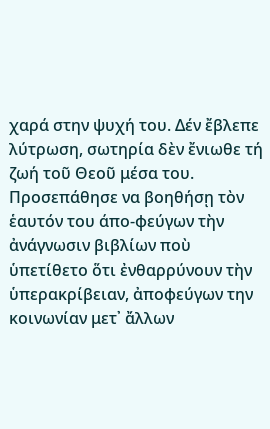χαρά στην ψυχή του. Δέν ἔβλεπε λύτρωση, σωτηρία δὲν ἔνιωθε τή ζωή τοῦ Θεοῦ μέσα του.
Προσεπάθησε να βοηθήσῃ τὸν ἑαυτόν του άπο-φεύγων τὴν ἀνάγνωσιν βιβλίων ποὺ ὑπετίθετο ὅτι ἐνθαρρύνουν τὴν ὑπερακρίβειαν, ἀποφεύγων την κοινωνίαν μετ᾿ ἄλλων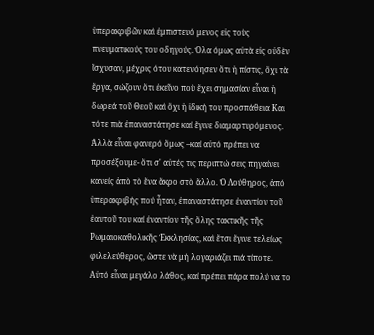ὑπερακριβῶν καὶ ἐμπιστευό μενος εἰς τοὺς πνευματικούς του οδηγούς. Όλα όμως αὐτὰ εἰς οὐδὲν ἴσχυσαν, μέχρις ότου κατενόησεν ὅτι ἡ πίστις, ὄχι τὰ ἔργα, σώζουν ὅτι ἐκεῖνο ποὺ ἔχει σημασίαν εἶναι ἡ δωρεά τοῦ Θεοῦ καὶ ὄχι ἡ ἰδική του προσπάθεια Και τότε πιὰ ἐπαναστάτησε καί ἔγινε διαμαρτυρόμενος. Ἀλλὰ εἶναι φανερό ὅμως –καί αὐτό πρέπει να προσέξουμε- ὅτι σ' αὐτές τις περιπτώ σεις πηγαίνει κανείς ἀπὸ τὸ ἕνα ἄκρο στὸ ἄλλο. Ὁ Λούθηρος, ἀπό ὑπερακριβής πού ἦταν, ἐπαναστάτησε ἐναντίον τοῦ ἑαυτοῦ του καί ἐναντίον τῆς ὅλης τακτικῆς τῆς Ρωμαιοκαθολικῆς Ἐκκλησίας, καὶ ἔτσι ἔγινε τελείως φιλελεύθερος, ὥστε νὰ μή λογαριάζει πιά τίποτε.
Αὐτό εἶναι μεγάλο λάθος, καί πρέπει πάρα πολύ να το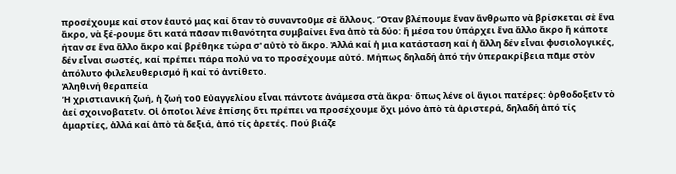προσέχουμε καί στον ἑαυτό μας καί ὅταν τὸ συναντοῦμε σὲ ἄλλους. Ὅταν βλέπουμε ἕναν ἄνθρωπο νὰ βρίσκεται σὲ ἕνα ἄκρο, νὰ ξέ-ρουμε ὅτι κατά πᾶσαν πιθανότητα συμβαίνει ἕνα ἀπὸ τὰ δύο: ἤ μέσα του ὑπάρχει ἕνα ἄλλο ἄκρο ἤ κάποτε ήταν σε ἕνα ἄλλο ἄκρο καί βρέθηκε τώρα σ' αὐτὸ τὸ ἄκρο. Ἀλλά καί ἡ μια κατάσταση καί ἡ ἄλλη δέν εἶναι φυσιολογικές, δέν εἶναι σωστές, καί πρέπει πάρα πολύ να το προσέχουμε αὐτό. Μήπως δηλαδή ἀπό τήν ὑπερακρίβεια πᾶμε στὸν ἀπόλυτο φιλελευθερισμό ἤ καί τό ἀντίθετο.
Ἀληθινή θεραπεία
Ἡ χριστιανική ζωή, ἡ ζωή τοῦ Εὐαγγελίου εἶναι πάντοτε ἀνάμεσα στὰ ἄκρα· ὅπως λένε οἱ ἅγιοι πατέρες: ὀρθοδοξεῖν τὸ ἀεί σχοινοβατεῖν. Οἱ ὁποῖοι λένε ἐπίσης ὅτι πρέπει να προσέχουμε ὄχι μόνο ἀπὸ τὰ ἀριστερά, δηλαδή ἀπό τίς ἁμαρτίες, ἀλλά καί ἀπὸ τὰ δεξιά, ἀπό τίς ἀρετές. Πού βιάζε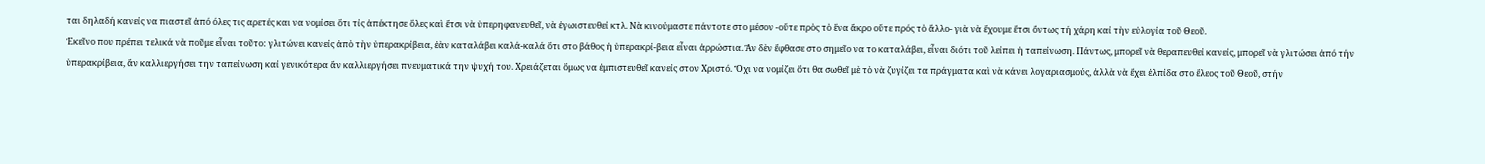ται δηλαδή κανείς να πιαστεῖ ἀπό όλες τις αρετές και να νομίσει ὅτι τίς ἀπέκτησε ὅλες καὶ ἔτσι νὰ ὑπερηφανευθεῖ, νὰ ἐγωιστευθεί κτλ. Νὰ κινούμαστε πάντοτε στο μέσον -οὔτε πρὸς τὸ ἕνα ἄκρο οὔτε πρός τὸ ἄλλο- γιὰ νὰ ἔχουμε ἔτσι ὄντως τή χάρη καί τὴν εὐλογία τοῦ Θεοῦ.
Ἐκεῖνο που πρέπει τελικά νὰ ποῦμε εἶναι τοῦτο: γλιτώνει κανείς ἀπὸ τὴν ὑπερακρίβεια, ἐὰν καταλάβει καλά-καλά ὅτι στο βάθος ἡ ὑπερακρί-βεια εἶναι ἀρρώστια. Ἂν δὲν ἔφθασε στο σημεῖο να το καταλάβει, εἶναι διότι τοῦ λείπει ἡ ταπείνωση. Πάντως, μπορεῖ νὰ θεραπευθεί κανείς, μπορεῖ νὰ γλιτώσει ἀπό τήν ὑπερακρίβεια, ἄν καλλιεργήσει την ταπείνωση καί γενικότερα ἄν καλλιεργήσει πνευματικά την ψυχή του. Χρειάζεται ὅμως να ἐμπιστευθεῖ κανείς στον Χριστό. Ὄχι να νομίζει ὅτι θα σωθεῖ μὲ τὸ νὰ ζυγίζει τα πράγματα καὶ νὰ κάνει λογαριασμούς, ἀλλὰ νὰ ἔχει ἐλπίδα στο ἔλεος τοῦ Θεοῦ, στήν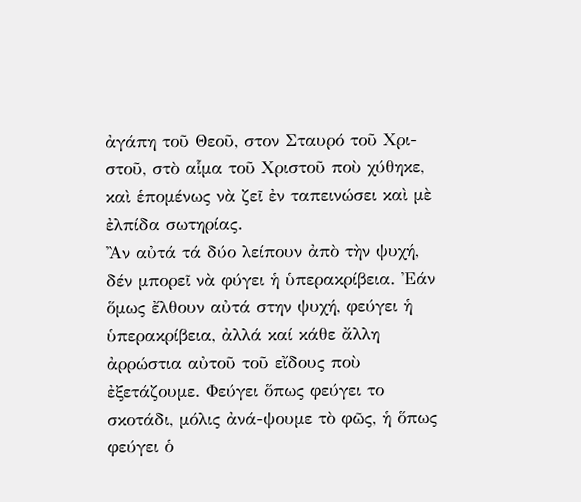ἀγάπη τοῦ Θεοῦ, στον Σταυρό τοῦ Χρι-στοῦ, στὸ αἷμα τοῦ Χριστοῦ ποὺ χύθηκε, καὶ ἑπομένως νὰ ζεῖ ἐν ταπεινώσει καὶ μὲ ἐλπίδα σωτηρίας.
Ἂν αὐτά τά δύο λείπουν ἀπὸ τὴν ψυχή, δέν μπορεῖ νὰ φύγει ἡ ὑπερακρίβεια. Ἐάν ὅμως ἔλθουν αὐτά στην ψυχή, φεύγει ἡ ὑπερακρίβεια, ἀλλά καί κάθε ἄλλη ἀρρώστια αὐτοῦ τοῦ εἴδους ποὺ ἐξετάζουμε. Φεύγει ὅπως φεύγει το σκοτάδι, μόλις ἀνά-ψουμε τὸ φῶς, ἡ ὅπως φεύγει ὁ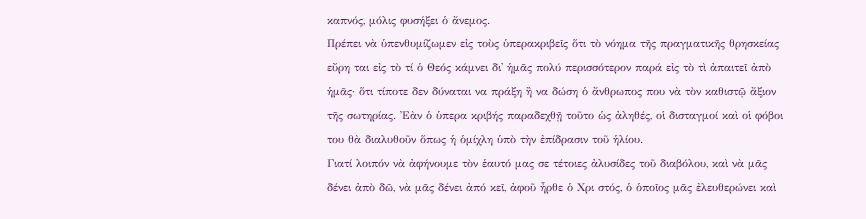καπνός, μόλις φυσήξει ὁ ἄνεμος.
Πρέπει νὰ ὑπενθυμίζωμεν εἰς τοὺς ὑπερακριβεῖς ὅτι τὸ νόημα τῆς πραγματικῆς θρησκείας εὔρη ται εἰς τὸ τί ὁ Θεός κάμνει δι' ἡμᾶς πολύ περισσότερον παρά εἰς τὸ τὶ ἀπαιτεῖ ἀπὸ ἡμᾶς· ὅτι τίποτε δεν δύναται να πράξη ἢ να δώση ὁ ἄνθρωπος που νὰ τὸν καθιστῷ ἄξιον τῆς σωτηρίας. Ἐὰν ὁ ὑπερα κριβής παραδεχθῇ τοῦτο ὡς ἀληθές, οἱ δισταγμοί καὶ οἱ φόβοι του θὰ διαλυθοῦν ὅπως ἡ ὁμίχλη ὑπὸ τὴν ἐπίδρασιν τοῦ ἡλίου.
Γιατί λοιπόν νὰ ἀφήνουμε τὸν ἑαυτό μας σε τέτοιες ἀλυσίδες τοῦ διαβόλου, καὶ νὰ μᾶς δένει ἀπὸ δῶ, νὰ μᾶς δένει ἀπό κεῖ, ἀφοῦ ἦρθε ὁ Χρι στός, ὁ ὁποῖος μᾶς ἐλευθερώνει καὶ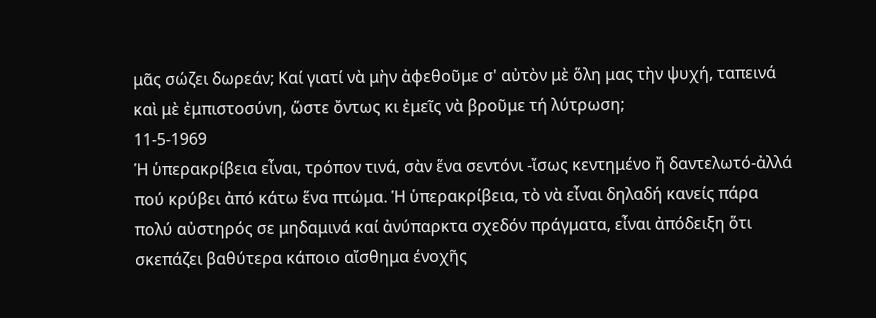μᾶς σώζει δωρεάν; Καί γιατί νὰ μὴν ἀφεθοῦμε σ' αὐτὸν μὲ ὅλη μας τὴν ψυχή, ταπεινά καὶ μὲ ἐμπιστοσύνη, ὥστε ὄντως κι ἐμεῖς νὰ βροῦμε τή λύτρωση;
11-5-1969
Ἡ ὑπερακρίβεια εἶναι, τρόπον τινά, σὰν ἕνα σεντόνι -ἴσως κεντημένο ἤ δαντελωτό-ἀλλά πού κρύβει ἀπό κάτω ἕνα πτώμα. Ἡ ὑπερακρίβεια, τὸ νὰ εἶναι δηλαδή κανείς πάρα πολύ αὐστηρός σε μηδαμινά καί ἀνύπαρκτα σχεδόν πράγματα, εἶναι ἀπόδειξη ὅτι σκεπάζει βαθύτερα κάποιο αἴσθημα ένοχῆς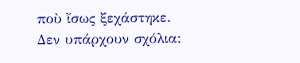ποὺ ἴσως ξεχάστηκε.
Δεν υπάρχουν σχόλια: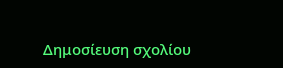Δημοσίευση σχολίου